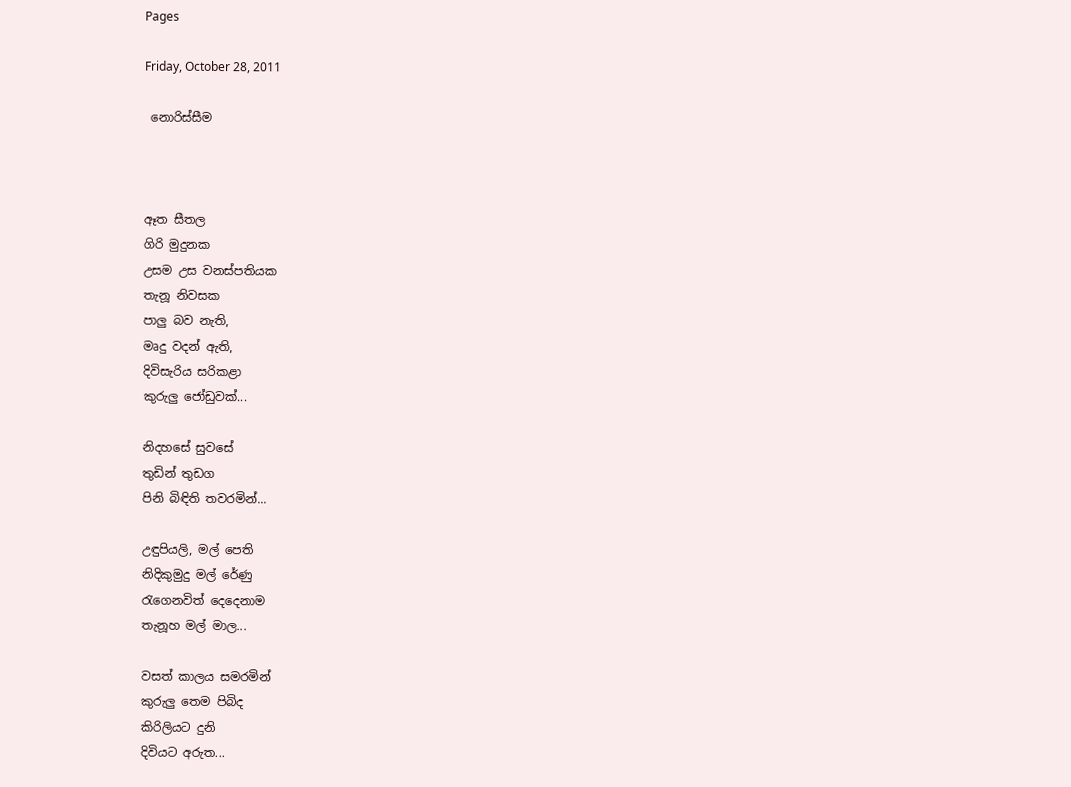Pages

Friday, October 28, 2011

 නොරිස්සීම



ඈත සීතල
ගිරි මුදුනක
උසම උස වනස්පතියක
තැනූ නිවසක
පාලු බව නැති,
මෘදු වදන් ඇති,
දිවිසැරිය සරිකළා
කුරුලු ජෝඩුවක්...

නිදහසේ සුවසේ
තුඩින් තුඩග
පිනි බිඳිති තවරමින්...

උඳුපියලි, මල් පෙති
නිදිකුමුදු මල් රේණු
රැගෙනවිත් දෙදෙනාම
තැනූහ මල් මාල...

වසත් කාලය සමරමින්
කුරුලු තෙම පිබිද
කිරිලියට දුනි
දිවියට අරුත...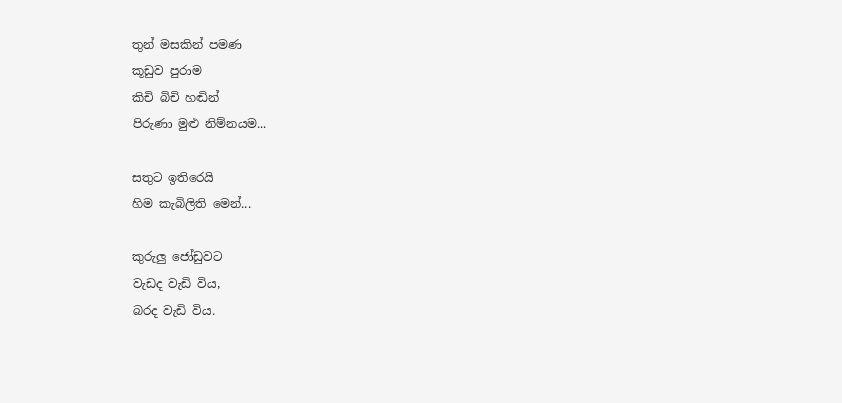තුන් මසකින් පමණ
කූඩුව පුරාම
කිචි බිචි හඬින්
පිරුණා මුළු නිම්නයම...

සතුට ඉතිරෙයි
හිම කැබිලිති මෙන්...

කුරුලු ජෝඩුවට
වැඩද වැඩි විය,
බරද වැඩි විය.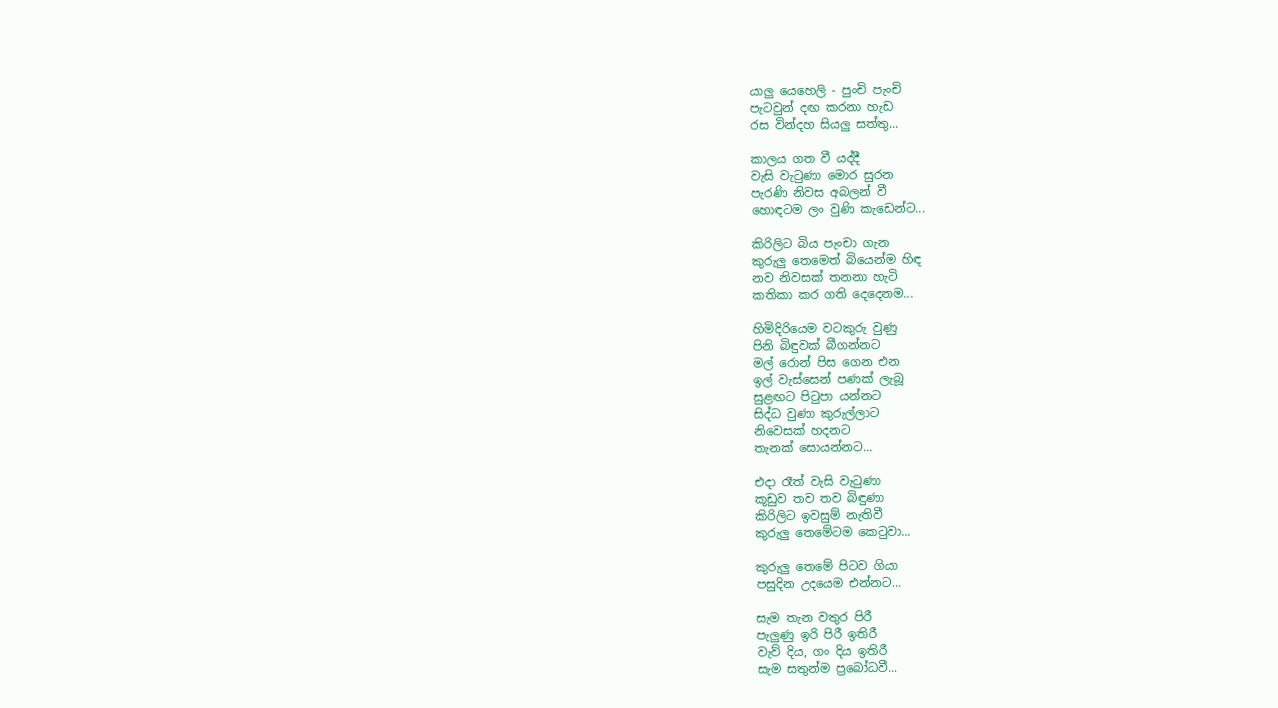යාලු යෙහෙලි - පුංචි පැංචි
පැටවුන් දඟ කරනා හැඩ
රස වින්දහ සියලු සත්තු...

කාලය ගත වී යද්දී
වැසි වැටුණා මොර සුරන
පැරණි නිවස අබලන් වී
හොඳටම ලං වුණි කැඩෙන්ට...

කිරිලිට බිය පැංචා ගැන
කුරුලු තෙමෙත් බියෙන්ම හිඳ
නව නිවසක් තනනා හැටි
කතිකා කර ගති දෙදෙනම...

හිමිදිරියෙම වටකුරු වුණු
පිනි බිඳුවක් බීගන්නට
මල් රොන් පිස ගෙන එන
ඉල් වැස්සෙන් පණක් ලැබූ
සුළඟට පිටුපා යන්නට
සිද්ධ වුණා කුරුල්ලාට
නිවෙසක් හදනට
තැනක් සොයන්නට...

එදා රෑත් වැසි වැටුණා
කූඩුව තව තව බිඳුණා
කිරිලිට ඉවසුම් නැතිවී
කුරුලු තෙමේටම කෙටුවා...

කුරුලු තෙමේ පිටව ගියා
පසුදින උදයෙම එන්නට...

සැම තැන වතුර පිරී
පැලුණු ඉරි පිරී ඉතිරී
වැව් දිය, ගං දිය ඉතිරී
සැම සතුන්ම ප්‍රබෝධවී...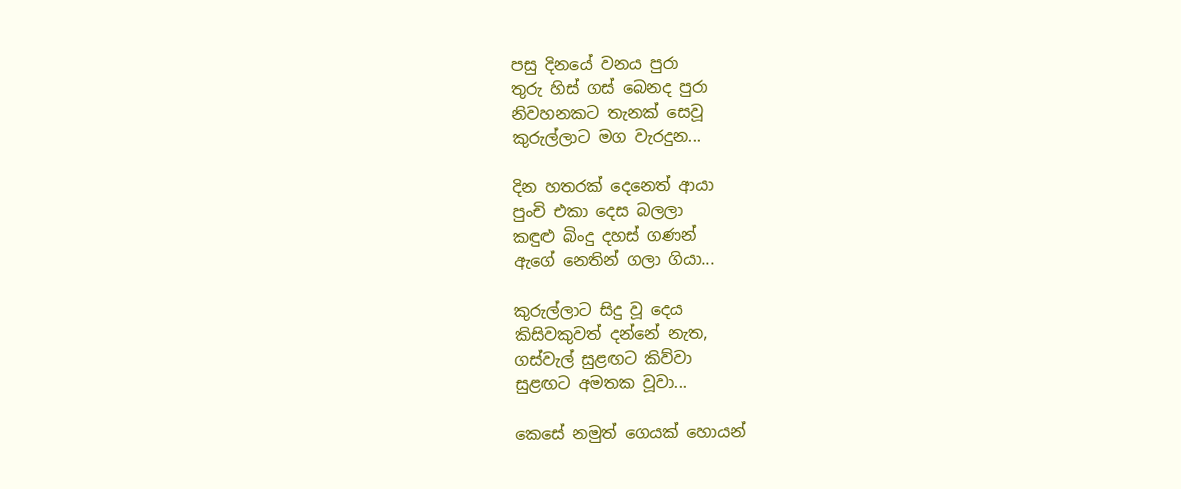පසු දිනයේ වනය පුරා
තුරු හිස් ගස් බෙනද පුරා
නිවහනකට තැනක් සෙවූ
කුරුල්ලාට මග වැරදුන...

දින හතරක් දෙනෙත් ආයා
පුංචි එකා දෙස බලලා
කඳුළු බිංදු දහස් ගණන්
ඇගේ නෙතින් ගලා ගියා...

කුරුල්ලාට සිදු වූ දෙය
කිසිවකුවත් දන්නේ නැත,
ගස්වැල් සුළඟට කිව්වා
සුළඟට අමතක වූවා...

කෙසේ නමුත් ගෙයක් හොයන්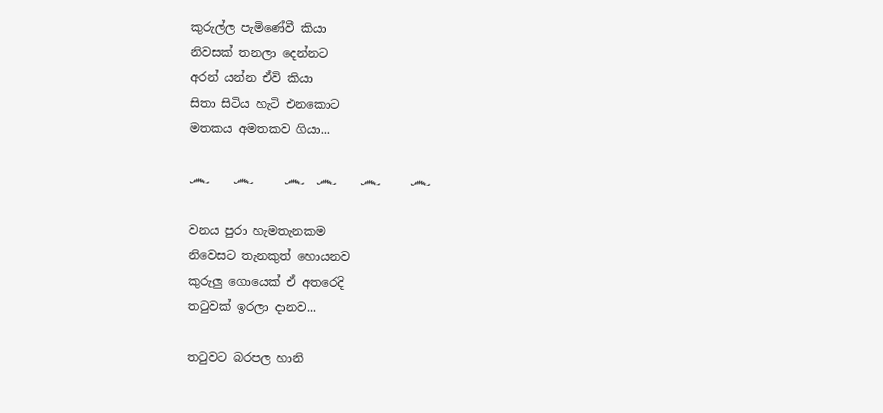කුරුල්ල පැමිණේවී කියා
නිවසක් තනලා දෙන්නට
අරන් යන්න ඒවි කියා
සිතා සිටිය හැටි එනකොට
මතකය අමතකව ගියා...

෴    ෴     ෴  ෴    ෴     ෴

වනය පුරා හැමතැනකම
නිවෙසට තැනකුත් හොයනව
කුරුලු ගොයෙක් ඒ අතරෙදි
තටුවක් ඉරලා දානව...

තටුවට බරපල හානි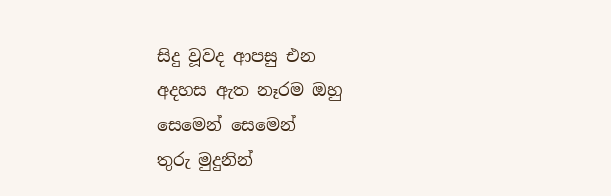සිදු වූවද ආපසු එන
අදහස ඇත නෑරම ඔහු
සෙමෙන් සෙමෙන්
තුරු මුදුනින්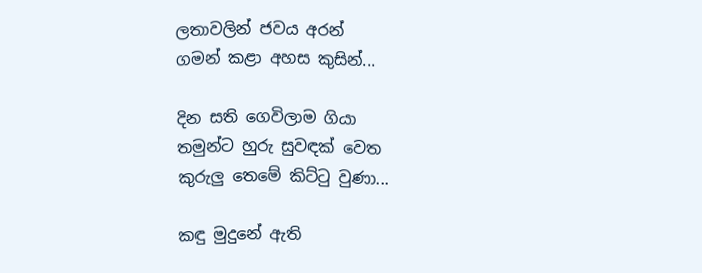ලතාවලින් ජවය අරන්
ගමන් කළා අහස කුසින්...

දින සති ගෙවිලාම ගියා
තමුන්ට හුරු සුවඳක් වෙත
කුරුලු තෙමේ කිට්ටු වුණා...

කඳු මුදුනේ ඇති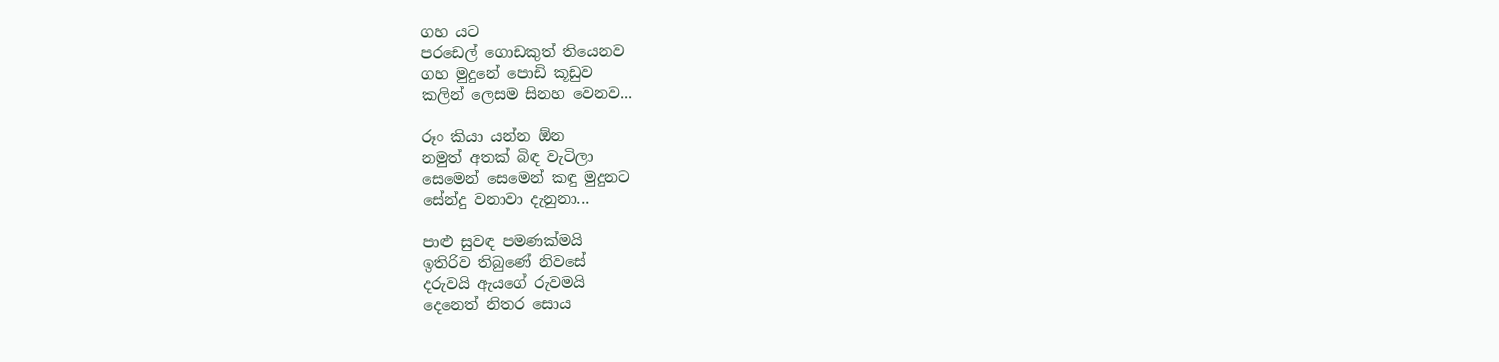ගහ යට
පරඩෙල් ගොඩකුත් තියෙනව
ගහ මුදුනේ පොඩි කූඩුව
කලින් ලෙසම සිනහ වෙනව...

රූං කියා යන්න ඕන
නමුත් අතක් බිඳ වැටිලා
සෙමෙන් සෙමෙන් කඳු මුදුනට
සේන්දු වනාවා දැනුනා...

පාළු සුවඳ පමණක්මයි
ඉතිරිව තිබුණේ නිවසේ
දරුවයි ඇයගේ රුවමයි
දෙනෙත් නිතර සොය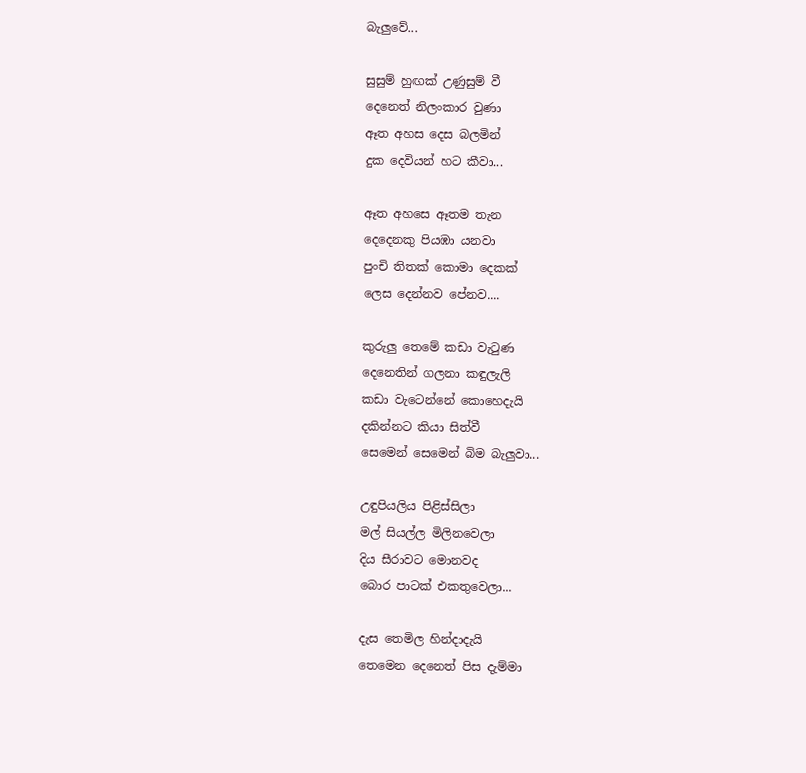බැලුවේ...

සුසුම් හුඟක් උණුසුම් වී
දෙනෙත් නිලංකාර වුණා
ඈත අහස දෙස බලමින්
දුක දෙවියන් හට කීවා...

ඈත අහසෙ ඈතම තැන
දෙදෙනකු පියඹා යනවා
පුංචි තිතක් කොමා දෙකක්
ලෙස දෙන්නව පේනව....

කුරුලු තෙමේ කඩා වැටුණ
දෙනෙතින් ගලනා කඳුලැලි
කඩා වැටෙන්නේ කොහෙදැයි
දකින්නට කියා සිත්වී
සෙමෙන් සෙමෙන් බිම බැලුවා...

උඳුපියලිය පිළිස්සිලා
මල් සියල්ල මිලිනවෙලා
දිය සීරාවට මොනවද
බොර පාටක් එකතුවෙලා...

දැස තෙමිල හින්දාදැයි
තෙමෙන දෙනෙත් පිස දැම්මා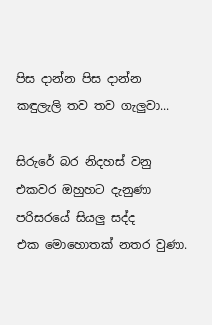පිස දාන්න පිස දාන්න
කඳුලැලි තව තව ගැලුවා...

සිරුරේ බර නිදහස් වනු
එකවර ඔහුහට දැනුණා
පරිසරයේ සියලු සද්ද
එක මොහොතක් නතර වුණා.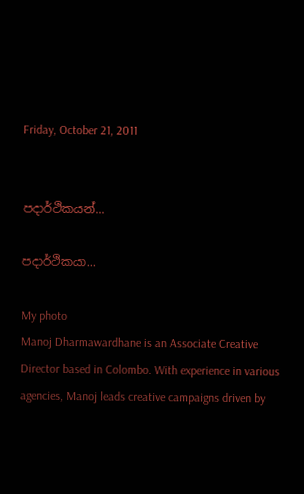Friday, October 21, 2011


පදාර්ථිකයන්...

පදාර්ථිකයා...

My photo
Manoj Dharmawardhane is an Associate Creative Director based in Colombo. With experience in various agencies, Manoj leads creative campaigns driven by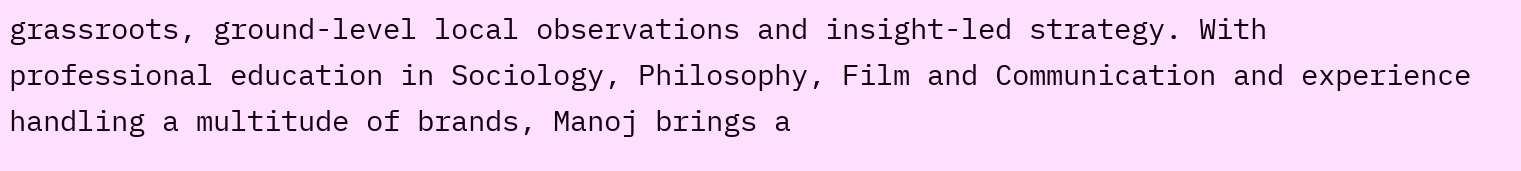grassroots, ground-level local observations and insight-led strategy. With professional education in Sociology, Philosophy, Film and Communication and experience handling a multitude of brands, Manoj brings a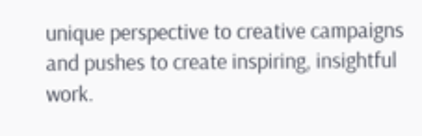unique perspective to creative campaigns and pushes to create inspiring, insightful work.